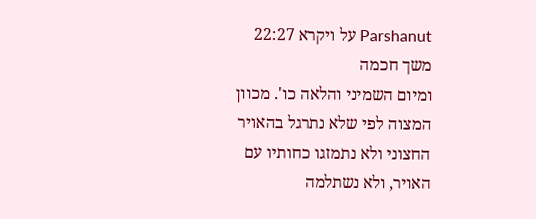Parshanut על ויקרא 22:27
משך חכמה
ומיום השמיני והלאה כו'. מכוון המצוה לפי שלא נתרגל בהאויר החצוני ולא נתמזגו כחותיו עם האויר, ולא נשתלמה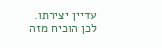עדיין יצירתו. לכן הוכיח מזה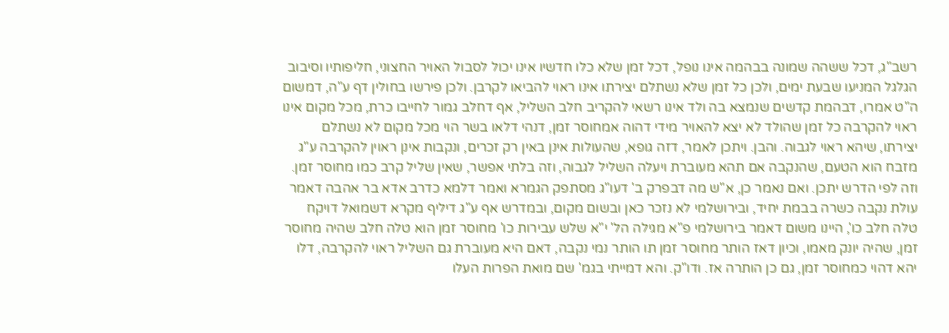רשב"ג, דכל ששהה שמונה בבהמה אינו נופל, דכל זמן שלא כלו חדשיו אינו יכול לסבול האויר החצוני, חליפותיו וסיבוב הגלגל המניעו שבעת ימים, ולכן כל זמן שלא נשתלם יצירתו אינו ראוי להביאו לקרבן. ולכן פירשו בחולין דף ע"ה, דמשום ה"ט אמרו, דבהמת קדשים שנמצא בה ולד אינו רשאי להקריב חלב השליל, אף דחלב גמור לחייבו כרת, מכל מקום אינו ראוי להקרבה כל זמן שהולד לא יצא להאויר מידי דהוה אמחוסר זמן, דנהי דלאו בשר הוי מכל מקום לא נשתלם יצירתו, שיהא ראוי לגבוה. והבן. ויתכן לאמר, דזה גופא, שהעולות אינן באין רק זכרים, ונקבות אינן ראוין להקרבה ע"ג מזבח הוא הטעם, שהנקבה אם תהא מעוברת ויעלה השליל לגבוה, וזה בלתי אפשר, שאין שליל קרב כמו מחוסר זמן. וזה לפי הדרש יתכן. ואם נאמר כן, א"ש מה דבפרק ב' דעו"ג מסתפק הגמרא ואמר דלמא כדרב אדא בר אהבה דאמר עולת נקבה כשרה בבמת יחיד, ובירושלמי לא נזכר כאן ובשום מקום, ובמדרש אף ע"ג דיליף מקרא דשמואל דויקח טלה חלב כו', היינו משום דאמר בירושלמי פ"א מגילה הל' י"א שלש עבירות כו' מחוסר זמן הוא טלה חלב שהיה מחוסר זמן, שהיה יונק מאמו, וכיון דאז הותר מחוסר זמן תו הותר נמי נקבה, דאם היא מעוברת גם השליל ראוי להקרבה, דלו יהא דהוי כמחוסר זמן, גם כן הותרה אז. ודו"ק. והא דמייתי בגמ' שם מואת הפרות העלו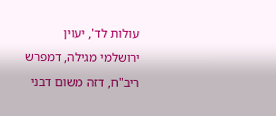עולות לד', יעוין ירושלמי מגילה, דמפרש ריב"ח, דזה משום דבני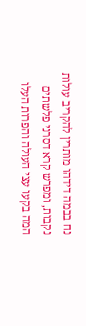נח בבמה דידהו מותרין להקריב עולות נקבות, ומפרש קרא דסרני פלשתים המה בקעו עצי העולה והפרות העלו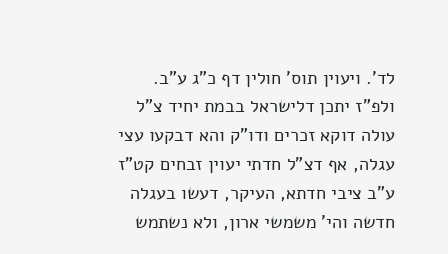לד'. ויעוין תוס' חולין דף כ"ג ע"ב. ולפ"ז יתכן דלישראל בבמת יחיד צ"ל עולה דוקא זכרים ודו"ק והא דבקעו עצי עגלה, אף דצ"ל חדתי יעוין זבחים קט"ז ע"ב ציבי חדתא, העיקר, דעשו בעגלה חדשה והי' משמשי ארון, ולא נשתמש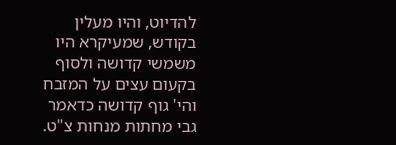להדיוט, והיו מעלין בקודש, שמעיקרא היו משמשי קדושה ולסוף בקעום עצים על המזבח והי' גוף קדושה כדאמר גבי מחתות מנחות צ"ט.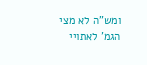ומש"ה לא מצי הגמ' לאתויי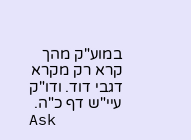במוע"ק מהך קרא רק מקרא דגבי דוד. ודו"ק עיי"ש דף כ"ה.
Ask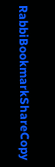RabbiBookmarkShareCopy